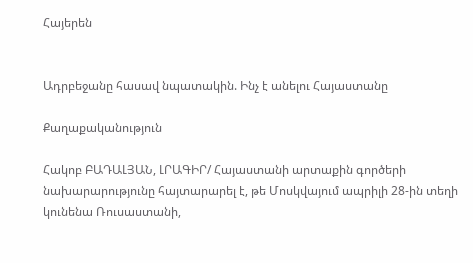Հայերեն


Ադրբեջանը հասավ նպատակին. Ինչ է անելու Հայաստանը

Քաղաքականություն

Հակոբ ԲԱԴԱԼՅԱՆ, ԼՐԱԳԻՐ/ Հայաստանի արտաքին գործերի նախարարությունը հայտարարել է, թե Մոսկվայում ապրիլի 28-ին տեղի կունենա Ռուսաստանի,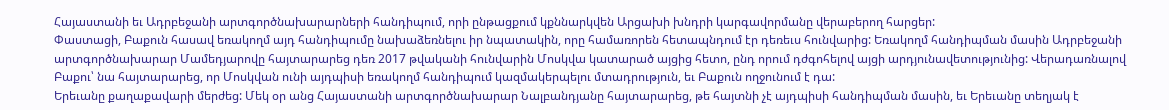Հայաստանի եւ Ադրբեջանի արտգործնախարարների հանդիպում, որի ընթացքում կքննարկվեն Արցախի խնդրի կարգավորմանը վերաբերող հարցեր:
Փաստացի, Բաքուն հասավ եռակողմ այդ հանդիպումը նախաձեռնելու իր նպատակին, որը համառորեն հետապնդում էր դեռեւս հունվարից: Եռակողմ հանդիպման մասին Ադրբեջանի արտգործնախարար Մամեդյարովը հայտարարեց դեռ 2017 թվականի հունվարին Մոսկվա կատարած այցից հետո, ընդ որում դժգոհելով այցի արդյունավետությունից: Վերադառնալով Բաքու՝ նա հայտարարեց, որ Մոսկվան ունի այդպիսի եռակողմ հանդիպում կազմակերպելու մտադրություն, եւ Բաքուն ողջունում է դա:
Երեւանը քաղաքավարի մերժեց: Մեկ օր անց Հայաստանի արտգործնախարար Նալբանդյանը հայտարարեց, թե հայտնի չէ այդպիսի հանդիպման մասին, եւ Երեւանը տեղյակ է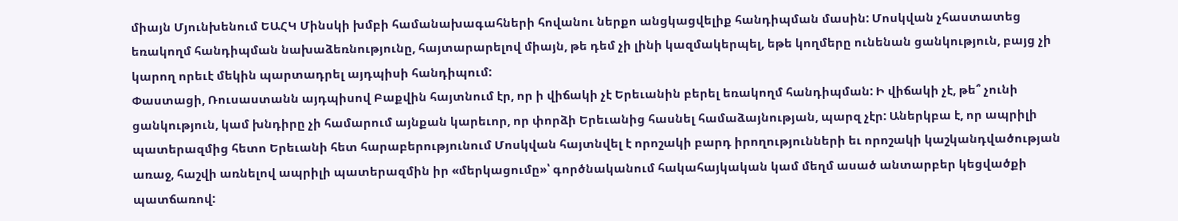միայն Մյունխենում ԵԱՀԿ Մինսկի խմբի համանախագահների հովանու ներքո անցկացվելիք հանդիպման մասին: Մոսկվան չհաստատեց եռակողմ հանդիպման նախաձեռնությունը, հայտարարելով միայն, թե դեմ չի լինի կազմակերպել, եթե կողմերը ունենան ցանկություն, բայց չի կարող որեւէ մեկին պարտադրել այդպիսի հանդիպում:
Փաստացի, Ռուսաստանն այդպիսով Բաքվին հայտնում էր, որ ի վիճակի չէ Երեւանին բերել եռակողմ հանդիպման: Ի վիճակի չէ, թե՞ չունի ցանկություն, կամ խնդիրը չի համարում այնքան կարեւոր, որ փորձի Երեւանից հասնել համաձայնության, պարզ չէր: Աներկբա է, որ ապրիլի պատերազմից հետո Երեւանի հետ հարաբերությունում Մոսկվան հայտնվել է որոշակի բարդ իրողությունների եւ որոշակի կաշկանդվածության առաջ, հաշվի առնելով ապրիլի պատերազմին իր «մերկացումը»՝ գործնականում հակահայկական կամ մեղմ ասած անտարբեր կեցվածքի պատճառով: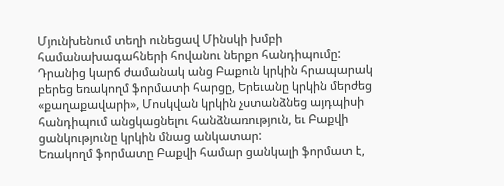Մյունխենում տեղի ունեցավ Մինսկի խմբի համանախագահների հովանու ներքո հանդիպումը: Դրանից կարճ ժամանակ անց Բաքուն կրկին հրապարակ բերեց եռակողմ ֆորմատի հարցը, Երեւանը կրկին մերժեց «քաղաքավարի», Մոսկվան կրկին չստանձնեց այդպիսի հանդիպում անցկացնելու հանձնառություն, եւ Բաքվի ցանկությունը կրկին մնաց անկատար:
Եռակողմ ֆորմատը Բաքվի համար ցանկալի ֆորմատ է,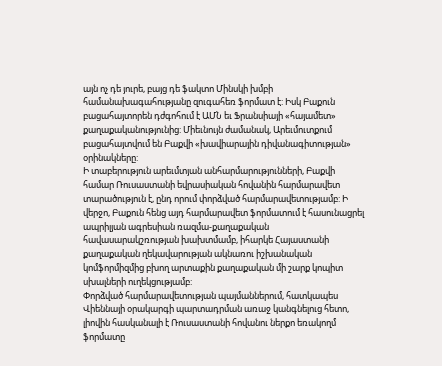այն ոչ դե յուրե, բայց դե ֆակտո Մինսկի խմբի համանախագահությանը զուգահեռ ֆորմատ է: Իսկ Բաքուն բացահայտորեն դժգոհում է ԱՄՆ եւ Ֆրանսիայի «հայամետ» քաղաքականությունից: Միեւնույն ժամանակ, Արեւմուտքում բացահայտվում են Բաքվի «խավիարային դիվանագիտության» օրինակները:
Ի տաբերություն արեւմտյան անհարմարությունների, Բաքվի համար Ռուսաստանի եվրասիական հովանին հարմարավետ տարածություն է, ընդ որում փորձված հարմարավետությամբ: Ի վերջո, Բաքուն հենց այդ հարմարավետ ֆորմատում է հասունացրել ապրիլյան ագրեսիան ռազմա-քաղաքական հավասարակշռության խախտմամբ, իհարկե Հայաստանի քաղաքական ղեկավարության ակնառու իշխանական կոմֆորմիզմից բխող արտաքին քաղաքական մի շարք կոպիտ սխալների ուղեկցությամբ:
Փորձված հարմարավետության պայմաններում, հատկապես Վիեննայի օրակարգի պարտադրման առաջ կանգնելուց հետո, լիովին հասկանալի է Ռուսաստանի հովանու ներքո եռակողմ ֆորմատը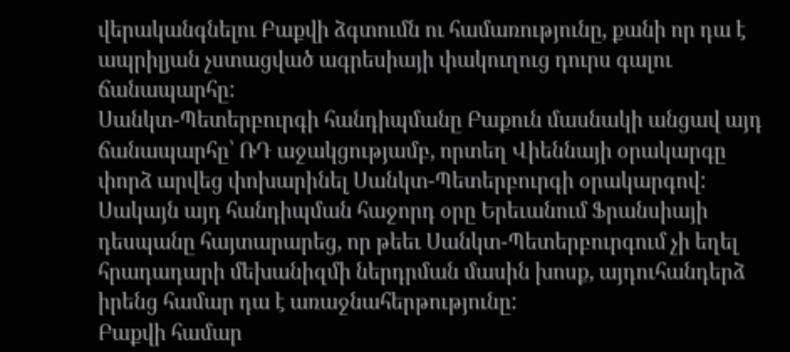վերականգնելու Բաքվի ձգտումն ու համառությունը, քանի որ դա է ապրիլյան չստացված ագրեսիայի փակուղուց դուրս գալու ճանապարհը:
Սանկտ-Պետերբուրգի հանդիպմանը Բաքուն մասնակի անցավ այդ ճանապարհը՝ ՌԴ աջակցությամբ, որտեղ Վիեննայի օրակարգը փորձ արվեց փոխարինել Սանկտ-Պետերբուրգի օրակարգով: Սակայն այդ հանդիպման հաջորդ օրը Երեւանում Ֆրանսիայի դեսպանը հայտարարեց, որ թեեւ Սանկտ-Պետերբուրգում չի եղել հրադադարի մեխանիզմի ներդրման մասին խոսք, այդուհանդերձ իրենց համար դա է առաջնահերթությունը:
Բաքվի համար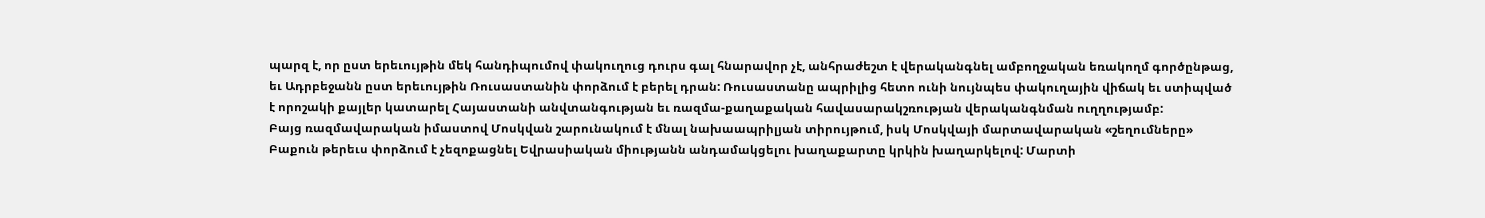պարզ է, որ ըստ երեւույթին մեկ հանդիպումով փակուղուց դուրս գալ հնարավոր չէ, անհրաժեշտ է վերականգնել ամբողջական եռակողմ գործընթաց, եւ Ադրբեջանն ըստ երեւույթին Ռուսաստանին փորձում է բերել դրան: Ռուսաստանը ապրիլից հետո ունի նույնպես փակուղային վիճակ եւ ստիպված է որոշակի քայլեր կատարել Հայաստանի անվտանգության եւ ռազմա-քաղաքական հավասարակշռության վերականգնման ուղղությամբ:
Բայց ռազմավարական իմաստով Մոսկվան շարունակում է մնալ նախաապրիլյան տիրույթում, իսկ Մոսկվայի մարտավարական «շեղումները» Բաքուն թերեւս փորձում է չեզոքացնել Եվրասիական միությանն անդամակցելու խաղաքարտը կրկին խաղարկելով: Մարտի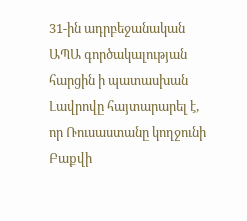31-ին ադրբեջանական ԱՊԱ գործակալության հարցին ի պատասխան Լավրովը հայտարարել է, որ Ռուսաստանը կողջունի Բաքվի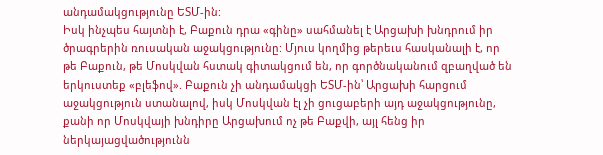անդամակցությունը ԵՏՄ-ին:
Իսկ ինչպես հայտնի է, Բաքուն դրա «գինը» սահմանել է Արցախի խնդրում իր ծրագրերին ռուսական աջակցությունը: Մյուս կողմից թերեւս հասկանալի է, որ թե Բաքուն, թե Մոսկվան հստակ գիտակցում են, որ գործնականում զբաղված են երկուստեք «բլեֆով». Բաքուն չի անդամակցի ԵՏՄ-ին՝ Արցախի հարցում աջակցություն ստանալով, իսկ Մոսկվան էլ չի ցուցաբերի այդ աջակցությունը, քանի որ Մոսկվայի խնդիրը Արցախում ոչ թե Բաքվի, այլ հենց իր ներկայացվածությունն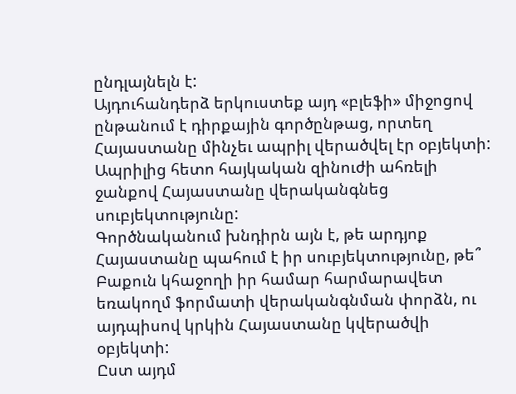ընդլայնելն է:
Այդուհանդերձ երկուստեք այդ «բլեֆի» միջոցով ընթանում է դիրքային գործընթաց, որտեղ Հայաստանը մինչեւ ապրիլ վերածվել էր օբյեկտի: Ապրիլից հետո հայկական զինուժի ահռելի ջանքով Հայաստանը վերականգնեց սուբյեկտությունը:
Գործնականում խնդիրն այն է, թե արդյոք Հայաստանը պահում է իր սուբյեկտությունը, թե՞ Բաքուն կհաջողի իր համար հարմարավետ եռակողմ ֆորմատի վերականգնման փորձն, ու այդպիսով կրկին Հայաստանը կվերածվի օբյեկտի:
Ըստ այդմ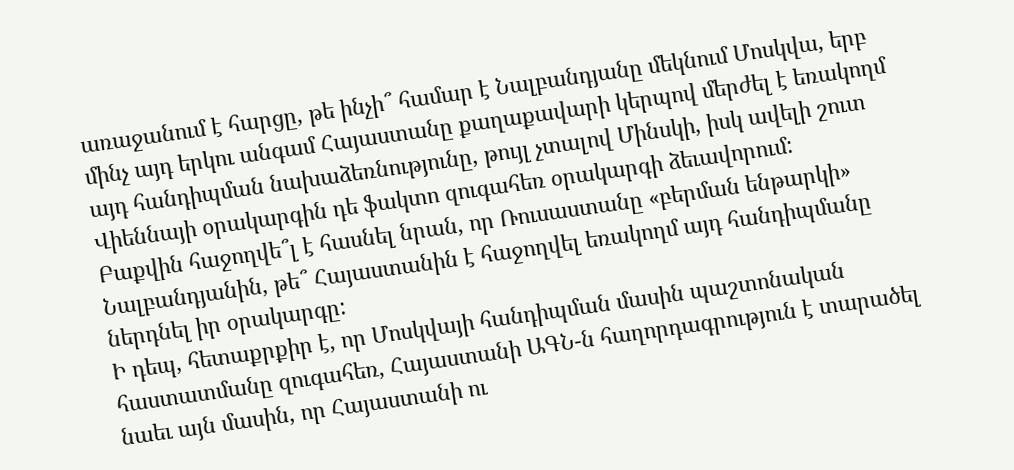առաջանում է հարցը, թե ինչի՞ համար է Նալբանդյանը մեկնում Մոսկվա, երբ մինչ այդ երկու անգամ Հայաստանը քաղաքավարի կերպով մերժել է եռակողմ այդ հանդիպման նախաձեռնությունը, թույլ չտալով Մինսկի, իսկ ավելի շուտ Վիեննայի օրակարգին դե ֆակտո զուգահեռ օրակարգի ձեւավորում:
Բաքվին հաջողվե՞լ է հասնել նրան, որ Ռուսաստանը «բերման ենթարկի» Նալբանդյանին, թե՞ Հայաստանին է հաջողվել եռակողմ այդ հանդիպմանը ներդնել իր օրակարգը:
Ի դեպ, հետաքրքիր է, որ Մոսկվայի հանդիպման մասին պաշտոնական հաստատմանը զուգահեռ, Հայաստանի ԱԳՆ-ն հաղորդագրություն է տարածել նաեւ այն մասին, որ Հայաստանի ու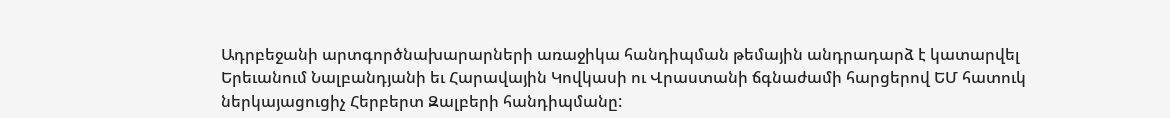Ադրբեջանի արտգործնախարարների առաջիկա հանդիպման թեմային անդրադարձ է կատարվել Երեւանում Նալբանդյանի եւ Հարավային Կովկասի ու Վրաստանի ճգնաժամի հարցերով ԵՄ հատուկ ներկայացուցիչ Հերբերտ Զալբերի հանդիպմանը: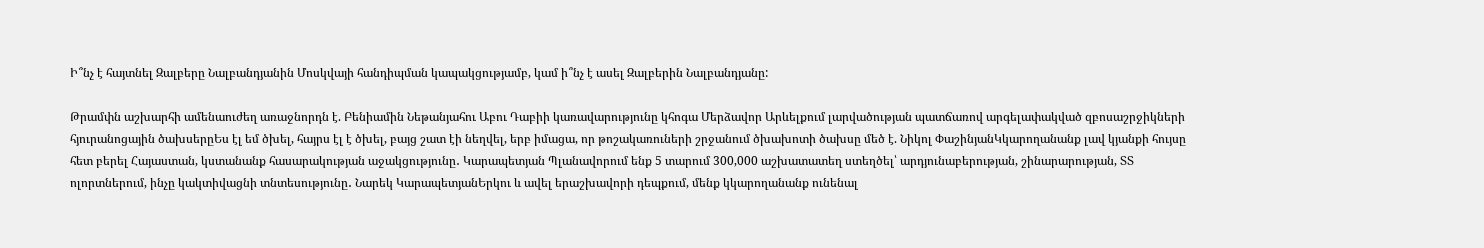Ի՞նչ է հայտնել Զալբերը Նալբանդյանին Մոսկվայի հանդիպման կապակցությամբ, կամ ի՞նչ է ասել Զալբերին Նալբանդյանը:

Թրամփն աշխարհի ամենաուժեղ առաջնորդն է. Բենիամին Նեթանյահու Աբու Դաբիի կառավարությունը կհոգա Մերձավոր Արևելքում լարվածության պատճառով արգելափակված զբոսաշրջիկների հյուրանոցային ծախսերըԵս էլ եմ ծխել, հայրս էլ է ծխել, բայց շատ էի նեղվել, երբ իմացա, որ թոշակառուների շրջանում ծխախոտի ծախսը մեծ է. Նիկոլ ՓաշինյանԿկարողանանք լավ կյանքի հույսը հետ բերել Հայաստան, կստանանք հասարակության աջակցությունը․ Կարապետյան Պլանավորում ենք 5 տարում 300,000 աշխատատեղ ստեղծել՝ արդյունաբերության, շինարարության, ՏՏ ոլորտներում, ինչը կակտիվացնի տնտեսությունը․ Նարեկ ԿարապետյանԵրկու և ավել երաշխավորի դեպքում, մենք կկարողանանք ունենալ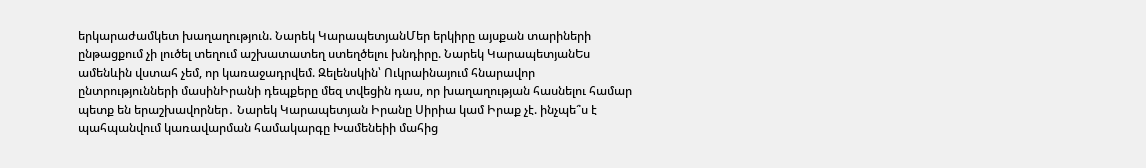երկարաժամկետ խաղաղություն. Նարեկ ԿարապետյանՄեր երկիրը այսքան տարիների ընթացքում չի լուծել տեղում աշխատատեղ ստեղծելու խնդիրը. Նարեկ ԿարապետյանԵս ամենևին վստահ չեմ, որ կառաջադրվեմ. Զելենսկին՝ Ուկրաինայում հնարավոր ընտրությունների մասինԻրանի դեպքերը մեզ տվեցին դաս, որ խաղաղության հասնելու համար պետք են երաշխավորներ․ Նարեկ Կարապետյան Իրանը Սիրիա կամ Իրաք չէ. ինչպե՞ս է պահպանվում կառավարման համակարգը Խամենեիի մահից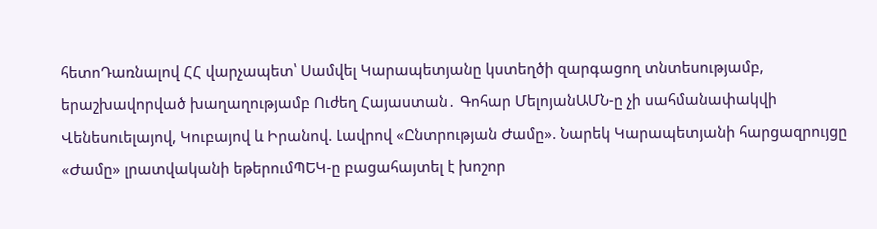հետոԴառնալով ՀՀ վարչապետ՝ Սամվել Կարապետյանը կստեղծի զարգացող տնտեսությամբ, երաշխավորված խաղաղությամբ Ուժեղ Հայաստան․ Գոհար ՄելոյանԱՄՆ-ը չի սահմանափակվի Վենեսուելայով, Կուբայով և Իրանով. Լավրով «Ընտրության Ժամը». Նարեկ Կարապետյանի հարցազրույցը «Ժամը» լրատվականի եթերումՊԵԿ-ը բացահայտել է խոշոր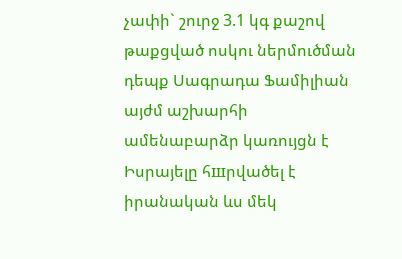չափի` շուրջ 3.1 կգ քաշով թաքցված ոսկու ներմուծման դեպք Սագրադա Ֆամիլիան այժմ աշխարհի ամենաբարձր կառույցն է Իսրայելը հшրվածել է իրանական ևս մեկ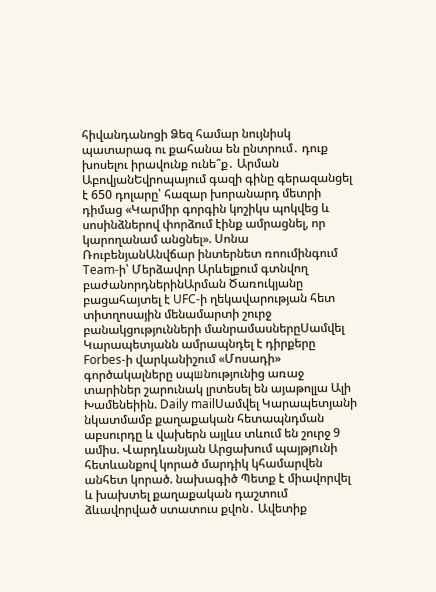հիվանդանոցի Ձեզ համար նույնիսկ պատարագ ու քահանա են ընտրում․ դուք խոսելու իրավունք ունե՞ք․ Արման ԱբովյանԵվրոպայում գազի գինը գերազանցել է 650 դոլարը՝ հազար խորանարդ մետրի դիմաց «Կարմիր գորգին կոշիկս պոկվեց և սոսինձներով փորձում էինք ամրացնել, որ կարողանամ անցնել». Սոնա ՌուբենյանԱնվճար ինտերնետ ռոումինգում Team-ի՝ Մերձավոր Արևելքում գտնվող բաժանորդներինԱրման Ծառուկյանը բացահայտել է UFC-ի ղեկավարության հետ տիտղոսային մենամարտի շուրջ բանակցությունների մանրամասներըՍամվել Կարապետյանն ամրապնդել է դիրքերը Forbes-ի վարկանիշում «Մոսադի» գործակալները սպшնությունից առաջ տարիներ շարունակ լրտեսել են այաթոլլա Ալի Խամենեիին. Daily mailՍամվել Կարապետյանի նկատմամբ քաղաքական հետապնդման աբսուրդը և վախերն այլևս տևում են շուրջ 9 ամիս. Վարդևանյան Արցախում պայթյnւնի հետևանքով կորած մարդիկ կհամարվեն անհետ կորած. նախագիծ Պետք է միավորվել և խախտել քաղաքական դաշտում ձևավորված ստատուս քվոն․ Ավետիք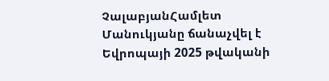ՉալաբյանՀամլետ Մանուկյանը ճանաչվել է Եվրոպայի 2025 թվականի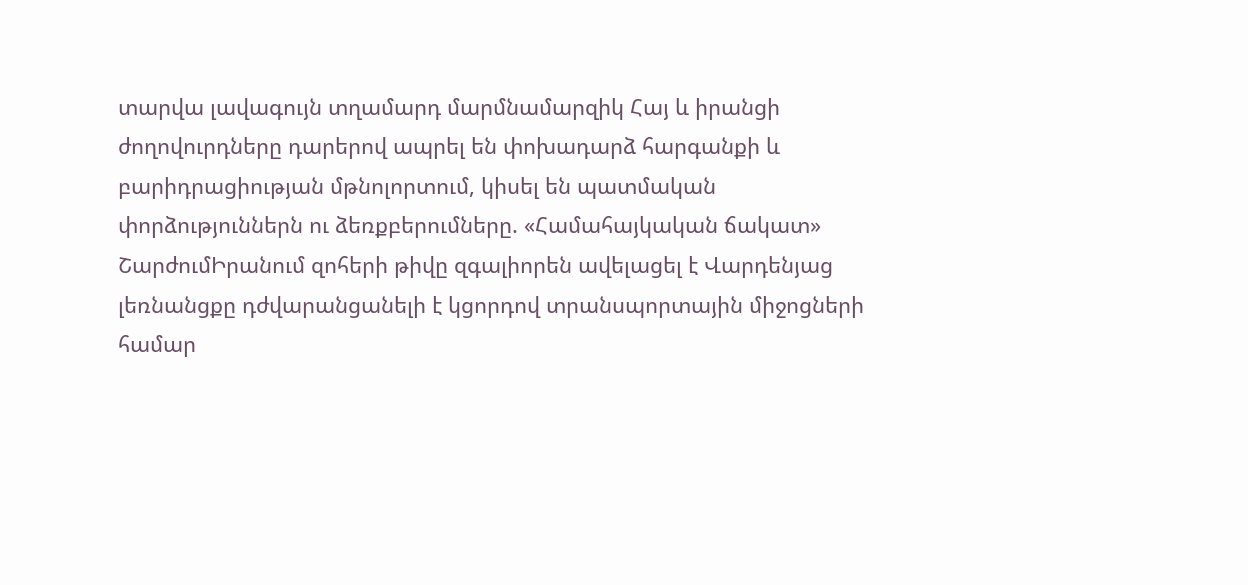տարվա լավագույն տղամարդ մարմնամարզիկ Հայ և իրանցի ժողովուրդները դարերով ապրել են փոխադարձ հարգանքի և բարիդրացիության մթնոլորտում, կիսել են պատմական փորձություններն ու ձեռքբերումները. «Համահայկական ճակատ» ՇարժումԻրանում զոհերի թիվը զգալիորեն ավելացել է Վարդենյաց լեռնանցքը դժվարանցանելի է կցորդով տրանսպորտային միջոցների համար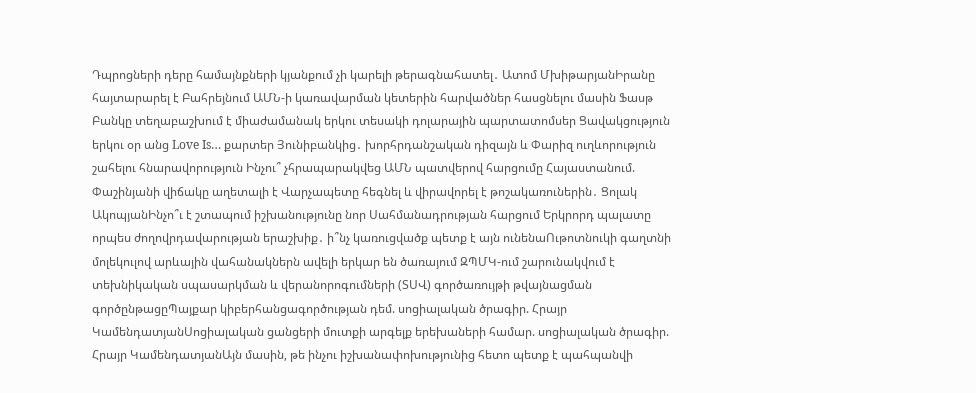Դպրոցների դերը համայնքների կյանքում չի կարելի թերագնահատել․ Ատոմ ՄխիթարյանԻրանը հայտարարել է Բահրեյնում ԱՄՆ-ի կառավարման կետերին հարվածներ հասցնելու մասին Ֆասթ Բանկը տեղաբաշխում է միաժամանակ երկու տեսակի դոլարային պարտատոմսեր Ցավակցություն երկու օր անց Love Is… քարտեր Յունիբանկից․ խորհրդանշական դիզայն և Փարիզ ուղևորություն շահելու հնարավորություն Ինչու՞ չհրապարակվեց ԱՄՆ պատվերով հարցումը Հայաստանում. Փաշինյանի վիճակը աղետալի է Վարչապետը հեգնել և վիրավորել է թոշակառուներին․ Ցոլակ ԱկոպյանԻնչո՞ւ է շտապում իշխանությունը նոր Սահմանադրության հարցում Երկրորդ պալատը որպես ժողովրդավարության երաշխիք․ ի՞նչ կառուցվածք պետք է այն ունենաՈւթոտնուկի գաղտնի մոլեկուլով արևային վահանակներն ավելի երկար են ծառայում ԶՊՄԿ-ում շարունակվում է տեխնիկական սպասարկման և վերանորոգումների (ՏՍՎ) գործառույթի թվայնացման գործընթացըՊայքար կիբերհանցագործության դեմ. սոցիալական ծրագիր. Հրայր ԿամենդատյանՍոցիալական ցանցերի մուտքի արգելք երեխաների համար. սոցիալական ծրագիր. Հրայր ԿամենդատյանԱյն մասին, թե ինչու իշխանափոխությունից հետո պետք է պահպանվի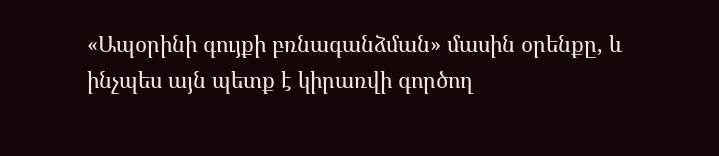«Ապօրինի գույքի բռնագանձման» մասին օրենքը, և ինչպես այն պետք է կիրառվի գործող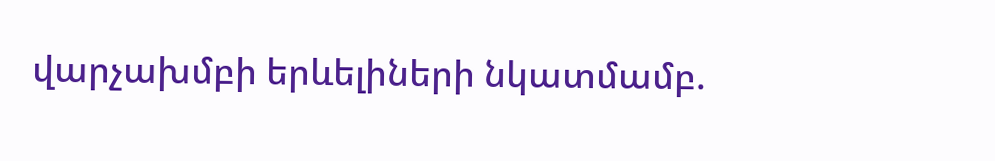վարչախմբի երևելիների նկատմամբ.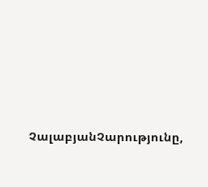ՉալաբյանՉարությունը,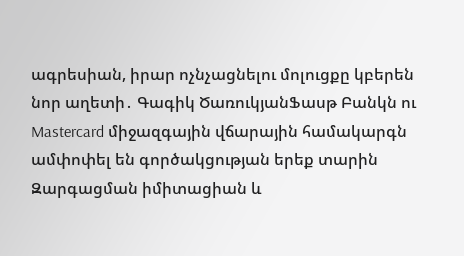ագրեսիան, իրար ոչնչացնելու մոլուցքը կբերեն նոր աղետի․ Գագիկ ԾառուկյանՖասթ Բանկն ու Mastercard միջազգային վճարային համակարգն ամփոփել են գործակցության երեք տարին Զարգացման իմիտացիան և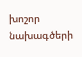խոշոր նախագծերի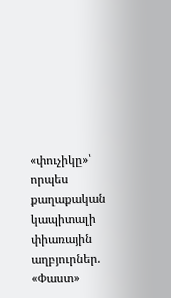«փուչիկը»՝ որպես քաղաքական կապիտալի փիառային աղբյուրներ. «Փաստ»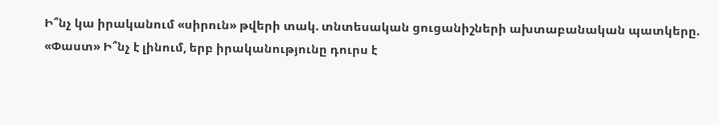Ի՞նչ կա իրականում «սիրուն» թվերի տակ. տնտեսական ցուցանիշների ախտաբանական պատկերը. «Փաստ» Ի՞նչ է լինում, երբ իրականությունը դուրս է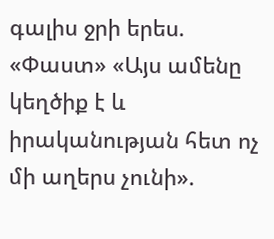գալիս ջրի երես. «Փաստ» «Այս ամենը կեղծիք է և իրականության հետ ոչ մի աղերս չունի».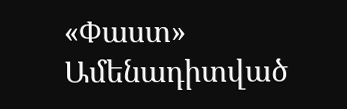«Փաստ»
Ամենադիտված